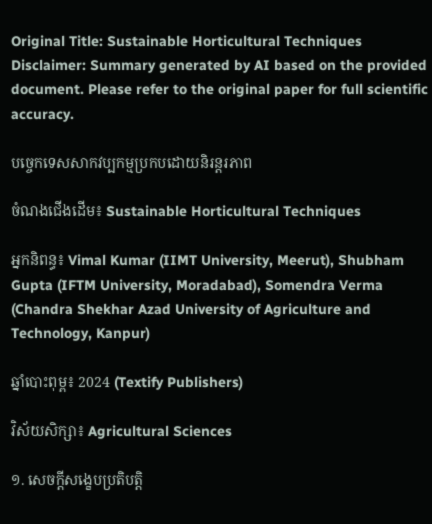Original Title: Sustainable Horticultural Techniques
Disclaimer: Summary generated by AI based on the provided document. Please refer to the original paper for full scientific accuracy.

បច្ចេកទេសសាកវប្បកម្មប្រកបដោយនិរន្តរភាព

ចំណងជើងដើម៖ Sustainable Horticultural Techniques

អ្នកនិពន្ធ៖ Vimal Kumar (IIMT University, Meerut), Shubham Gupta (IFTM University, Moradabad), Somendra Verma (Chandra Shekhar Azad University of Agriculture and Technology, Kanpur)

ឆ្នាំបោះពុម្ព៖ 2024 (Textify Publishers)

វិស័យសិក្សា៖ Agricultural Sciences

១. សេចក្តីសង្ខេបប្រតិបត្តិ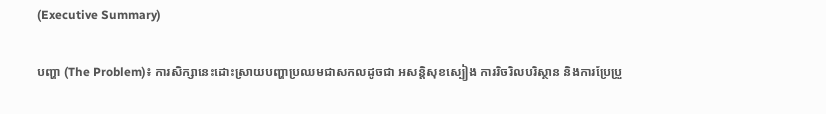(Executive Summary)

បញ្ហា (The Problem)៖ ការសិក្សានេះដោះស្រាយបញ្ហាប្រឈមជាសកលដូចជា អសន្តិសុខស្បៀង ការរិចរិលបរិស្ថាន និងការប្រែប្រួ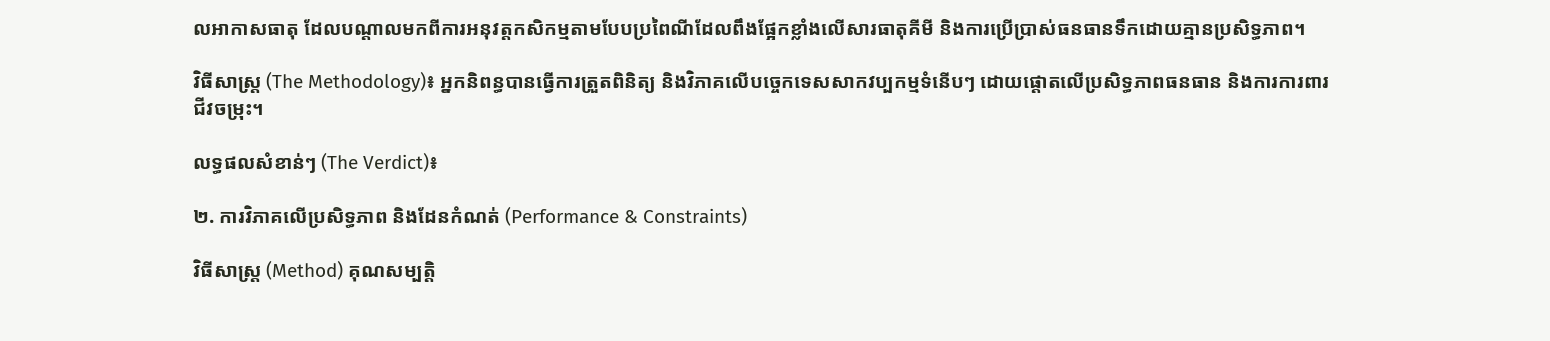លអាកាសធាតុ ដែលបណ្តាលមកពីការអនុវត្តកសិកម្មតាមបែបប្រពៃណីដែលពឹងផ្អែកខ្លាំងលើសារធាតុគីមី និងការប្រើប្រាស់ធនធានទឹកដោយគ្មានប្រសិទ្ធភាព។

វិធីសាស្ត្រ (The Methodology)៖ អ្នកនិពន្ធបានធ្វើការត្រួតពិនិត្យ និងវិភាគលើបច្ចេកទេសសាកវប្បកម្មទំនើបៗ ដោយផ្តោតលើប្រសិទ្ធភាពធនធាន និងការការពារជីវចម្រុះ។

លទ្ធផលសំខាន់ៗ (The Verdict)៖

២. ការវិភាគលើប្រសិទ្ធភាព និងដែនកំណត់ (Performance & Constraints)

វិធីសាស្ត្រ (Method) គុណសម្បត្តិ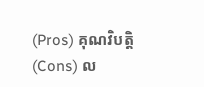(Pros) គុណវិបត្តិ (Cons) ល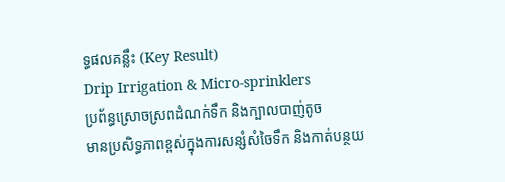ទ្ធផលគន្លឹះ (Key Result)
Drip Irrigation & Micro-sprinklers
ប្រព័ន្ធស្រោចស្រពដំណក់ទឹក និងក្បាលបាញ់តូច
មានប្រសិទ្ធភាពខ្ពស់ក្នុងការសន្សំសំចៃទឹក និងកាត់បន្ថយ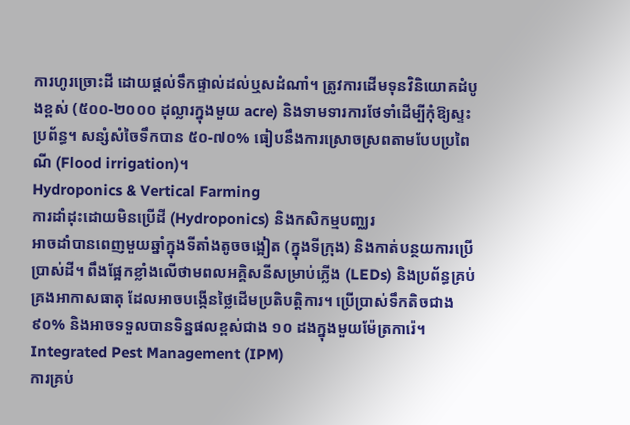ការហូរច្រោះដី ដោយផ្តល់ទឹកផ្ទាល់ដល់ឬសដំណាំ។ ត្រូវការដើមទុនវិនិយោគដំបូងខ្ពស់ (៥០០-២០០០ ដុល្លារក្នុងមួយ acre) និងទាមទារការថែទាំដើម្បីកុំឱ្យស្ទះប្រព័ន្ធ។ សន្សំសំចៃទឹកបាន ៥០-៧០% ធៀបនឹងការស្រោចស្រពតាមបែបប្រពៃណី (Flood irrigation)។
Hydroponics & Vertical Farming
ការដាំដុះដោយមិនប្រើដី (Hydroponics) និងកសិកម្មបញ្ឈរ
អាចដាំបានពេញមួយឆ្នាំក្នុងទីតាំងតូចចង្អៀត (ក្នុងទីក្រុង) និងកាត់បន្ថយការប្រើប្រាស់ដី។ ពឹងផ្អែកខ្លាំងលើថាមពលអគ្គិសនីសម្រាប់ភ្លើង (LEDs) និងប្រព័ន្ធគ្រប់គ្រងអាកាសធាតុ ដែលអាចបង្កើនថ្លៃដើមប្រតិបត្តិការ។ ប្រើប្រាស់ទឹកតិចជាង ៩០% និងអាចទទួលបានទិន្នផលខ្ពស់ជាង ១០ ដងក្នុងមួយម៉ែត្រការ៉េ។
Integrated Pest Management (IPM)
ការគ្រប់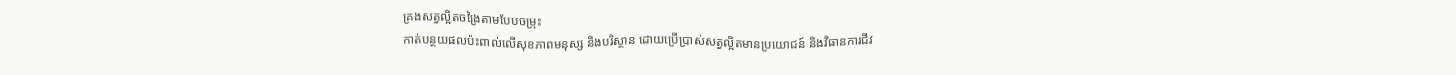គ្រងសត្វល្អិតចង្រៃតាមបែបចម្រុះ
កាត់បន្ថយផលប៉ះពាល់លើសុខភាពមនុស្ស និងបរិស្ថាន ដោយប្រើប្រាស់សត្វល្អិតមានប្រយោជន៍ និងវិធានការជីវ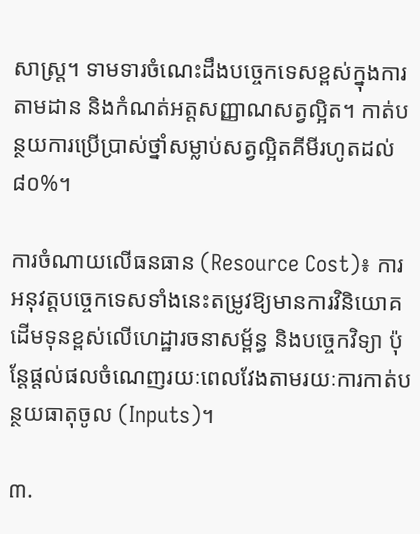សាស្រ្ត។ ទាមទារចំណេះដឹងបច្ចេកទេសខ្ពស់ក្នុងការតាមដាន និងកំណត់អត្តសញ្ញាណសត្វល្អិត។ កាត់បន្ថយការប្រើប្រាស់ថ្នាំសម្លាប់សត្វល្អិតគីមីរហូតដល់ ៨០%។

ការចំណាយលើធនធាន (Resource Cost)៖ ការអនុវត្តបច្ចេកទេសទាំងនេះតម្រូវឱ្យមានការវិនិយោគដើមទុនខ្ពស់លើហេដ្ឋារចនាសម្ព័ន្ធ និងបច្ចេកវិទ្យា ប៉ុន្តែផ្តល់ផលចំណេញរយៈពេលវែងតាមរយៈការកាត់បន្ថយធាតុចូល (Inputs)។

៣.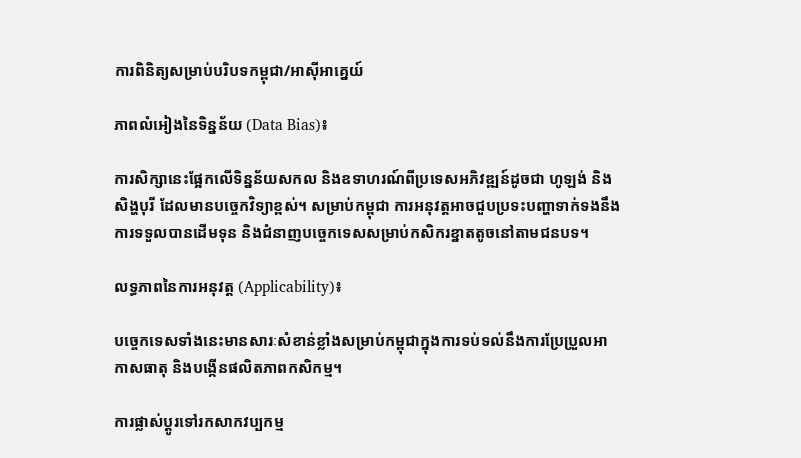ការពិនិត្យសម្រាប់បរិបទកម្ពុជា/អាស៊ីអាគ្នេយ៍

ភាពលំអៀងនៃទិន្នន័យ (Data Bias)៖

ការសិក្សានេះផ្អែកលើទិន្នន័យសកល និងឧទាហរណ៍ពីប្រទេសអភិវឌ្ឍន៍ដូចជា ហូឡង់ និងសិង្ហបុរី ដែលមានបច្ចេកវិទ្យាខ្ពស់។ សម្រាប់កម្ពុជា ការអនុវត្តអាចជួបប្រទះបញ្ហាទាក់ទងនឹងការទទួលបានដើមទុន និងជំនាញបច្ចេកទេសសម្រាប់កសិករខ្នាតតូចនៅតាមជនបទ។

លទ្ធភាពនៃការអនុវត្ត (Applicability)៖

បច្ចេកទេសទាំងនេះមានសារៈសំខាន់ខ្លាំងសម្រាប់កម្ពុជាក្នុងការទប់ទល់នឹងការប្រែប្រួលអាកាសធាតុ និងបង្កើនផលិតភាពកសិកម្ម។

ការផ្លាស់ប្តូរទៅរកសាកវប្បកម្ម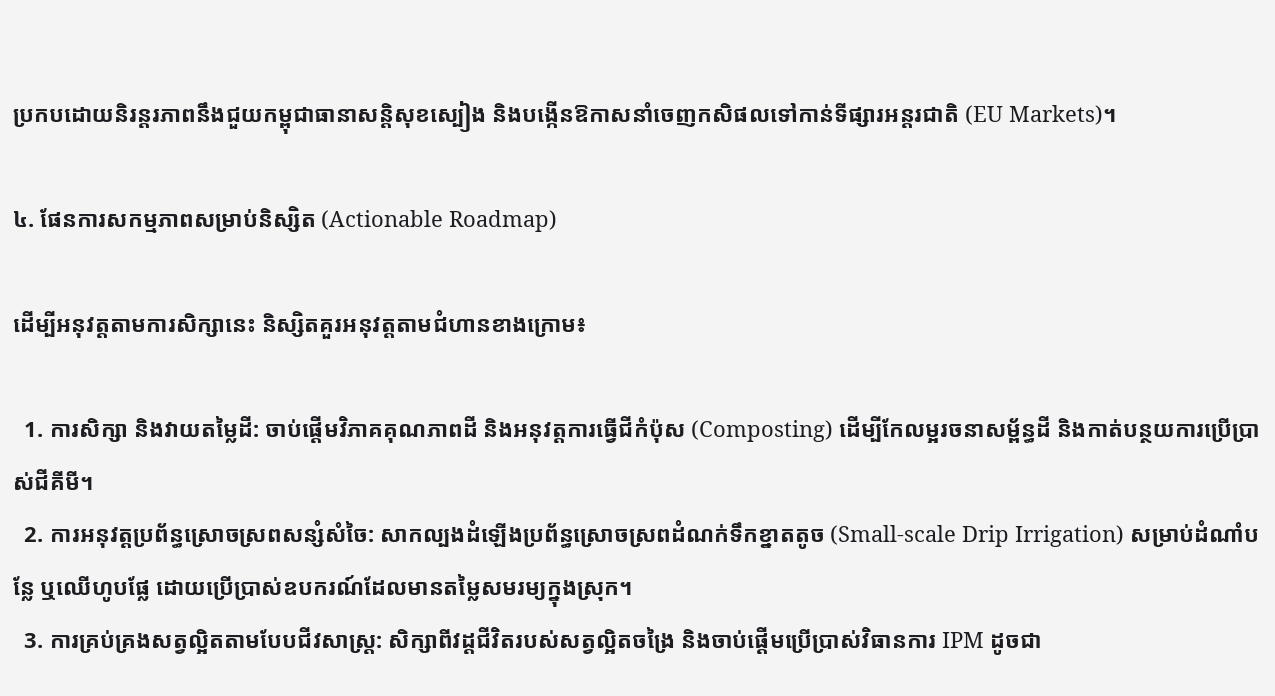ប្រកបដោយនិរន្តរភាពនឹងជួយកម្ពុជាធានាសន្តិសុខស្បៀង និងបង្កើនឱកាសនាំចេញកសិផលទៅកាន់ទីផ្សារអន្តរជាតិ (EU Markets)។

៤. ផែនការសកម្មភាពសម្រាប់និស្សិត (Actionable Roadmap)

ដើម្បីអនុវត្តតាមការសិក្សានេះ និស្សិតគួរអនុវត្តតាមជំហានខាងក្រោម៖

  1. ការសិក្សា និងវាយតម្លៃដី: ចាប់ផ្តើមវិភាគគុណភាពដី និងអនុវត្តការធ្វើជីកំប៉ុស (Composting) ដើម្បីកែលម្អរចនាសម្ព័ន្ធដី និងកាត់បន្ថយការប្រើប្រាស់ជីគីមី។
  2. ការអនុវត្តប្រព័ន្ធស្រោចស្រពសន្សំសំចៃ: សាកល្បងដំឡើងប្រព័ន្ធស្រោចស្រពដំណក់ទឹកខ្នាតតូច (Small-scale Drip Irrigation) សម្រាប់ដំណាំបន្លែ ឬឈើហូបផ្លែ ដោយប្រើប្រាស់ឧបករណ៍ដែលមានតម្លៃសមរម្យក្នុងស្រុក។
  3. ការគ្រប់គ្រងសត្វល្អិតតាមបែបជីវសាស្រ្ត: សិក្សាពីវដ្តជីវិតរបស់សត្វល្អិតចង្រៃ និងចាប់ផ្តើមប្រើប្រាស់វិធានការ IPM ដូចជា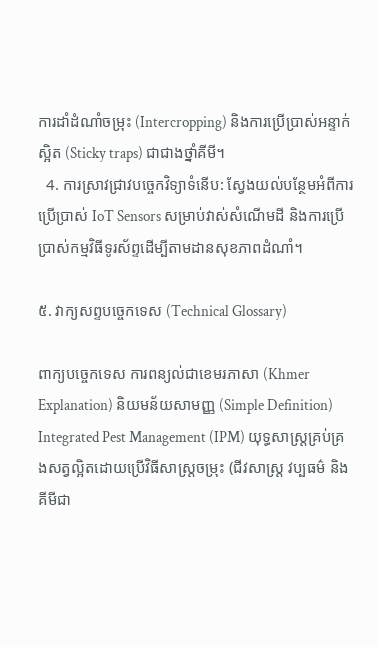ការដាំដំណាំចម្រុះ (Intercropping) និងការប្រើប្រាស់អន្ទាក់ស្អិត (Sticky traps) ជាជាងថ្នាំគីមី។
  4. ការស្រាវជ្រាវបច្ចេកវិទ្យាទំនើប: ស្វែងយល់បន្ថែមអំពីការប្រើប្រាស់ IoT Sensors សម្រាប់វាស់សំណើមដី និងការប្រើប្រាស់កម្មវិធីទូរស័ព្ទដើម្បីតាមដានសុខភាពដំណាំ។

៥. វាក្យសព្ទបច្ចេកទេស (Technical Glossary)

ពាក្យបច្ចេកទេស ការពន្យល់ជាខេមរភាសា (Khmer Explanation) និយមន័យសាមញ្ញ (Simple Definition)
Integrated Pest Management (IPM) យុទ្ធសាស្ត្រគ្រប់គ្រងសត្វល្អិតដោយប្រើវិធីសាស្ត្រចម្រុះ (ជីវសាស្រ្ត វប្បធម៌ និងគីមីជា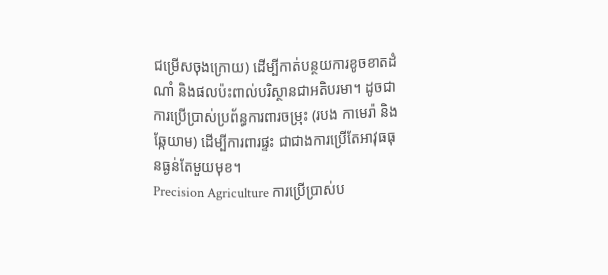ជម្រើសចុងក្រោយ) ដើម្បីកាត់បន្ថយការខូចខាតដំណាំ និងផលប៉ះពាល់បរិស្ថានជាអតិបរមា។ ដូចជាការប្រើប្រាស់ប្រព័ន្ធការពារចម្រុះ (របង កាមេរ៉ា និងឆ្កែយាម) ដើម្បីការពារផ្ទះ ជាជាងការប្រើតែអាវុធធុនធ្ងន់តែមួយមុខ។
Precision Agriculture ការប្រើប្រាស់ប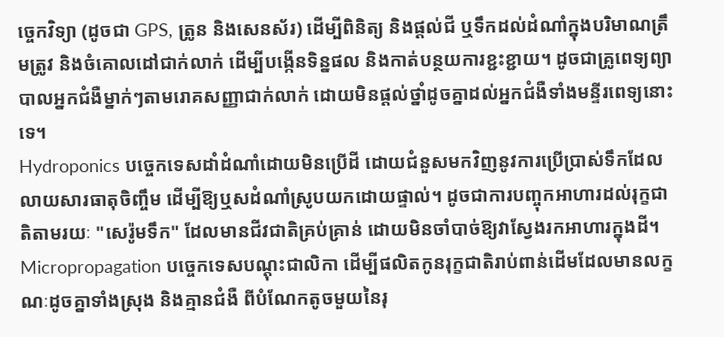ច្ចេកវិទ្យា (ដូចជា GPS, ត្រូន និងសេនស័រ) ដើម្បីពិនិត្យ និងផ្តល់ជី ឬទឹកដល់ដំណាំក្នុងបរិមាណត្រឹមត្រូវ និងចំគោលដៅជាក់លាក់ ដើម្បីបង្កើនទិន្នផល និងកាត់បន្ថយការខ្ជះខ្ជាយ។ ដូចជាគ្រូពេទ្យព្យាបាលអ្នកជំងឺម្នាក់ៗតាមរោគសញ្ញាជាក់លាក់ ដោយមិនផ្តល់ថ្នាំដូចគ្នាដល់អ្នកជំងឺទាំងមន្ទីរពេទ្យនោះទេ។
Hydroponics បច្ចេកទេសដាំដំណាំដោយមិនប្រើដី ដោយជំនួសមកវិញនូវការប្រើប្រាស់ទឹកដែលលាយសារធាតុចិញ្ចឹម ដើម្បីឱ្យឬសដំណាំស្រូបយកដោយផ្ទាល់។ ដូចជាការបញ្ចុកអាហារដល់រុក្ខជាតិតាមរយៈ "សេរ៉ូមទឹក" ដែលមានជីវជាតិគ្រប់គ្រាន់ ដោយមិនចាំបាច់ឱ្យវាស្វែងរកអាហារក្នុងដី។
Micropropagation បច្ចេកទេសបណ្តុះជាលិកា ដើម្បីផលិតកូនរុក្ខជាតិរាប់ពាន់ដើមដែលមានលក្ខណៈដូចគ្នាទាំងស្រុង និងគ្មានជំងឺ ពីបំណែកតូចមួយនៃរុ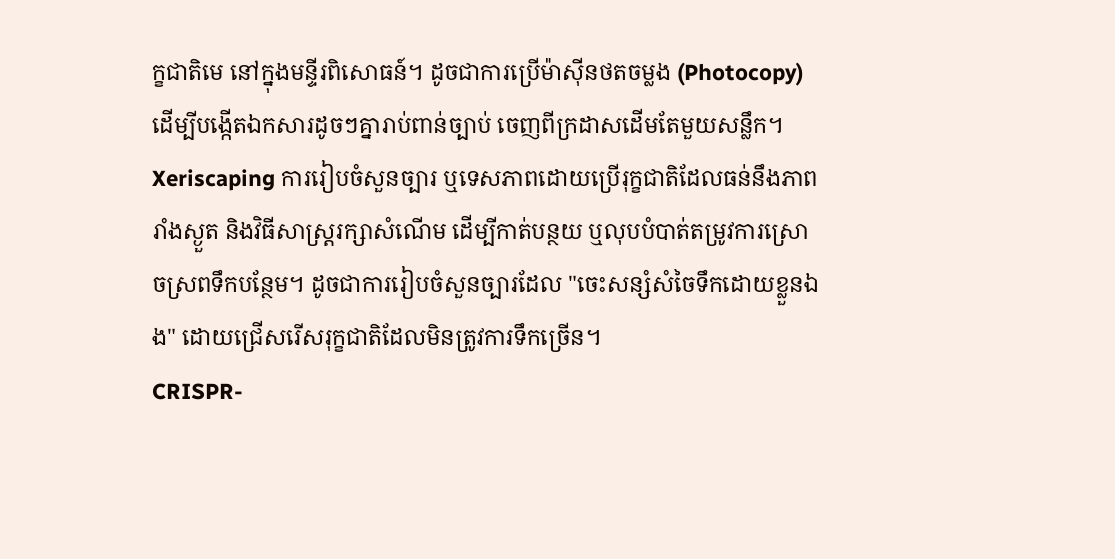ក្ខជាតិមេ នៅក្នុងមន្ទីរពិសោធន៍។ ដូចជាការប្រើម៉ាស៊ីនថតចម្លង (Photocopy) ដើម្បីបង្កើតឯកសារដូចៗគ្នារាប់ពាន់ច្បាប់ ចេញពីក្រដាសដើមតែមួយសន្លឹក។
Xeriscaping ការរៀបចំសួនច្បារ ឬទេសភាពដោយប្រើរុក្ខជាតិដែលធន់នឹងភាពរាំងស្ងួត និងវិធីសាស្ត្ររក្សាសំណើម ដើម្បីកាត់បន្ថយ ឬលុបបំបាត់តម្រូវការស្រោចស្រពទឹកបន្ថែម។ ដូចជាការរៀបចំសួនច្បារដែល "ចេះសន្សំសំចៃទឹកដោយខ្លួនឯង" ដោយជ្រើសរើសរុក្ខជាតិដែលមិនត្រូវការទឹកច្រើន។
CRISPR-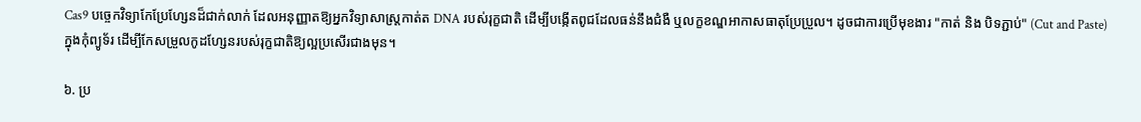Cas9 បច្ចេកវិទ្យាកែប្រែហ្សែនដ៏ជាក់លាក់ ដែលអនុញ្ញាតឱ្យអ្នកវិទ្យាសាស្ត្រកាត់ត DNA របស់រុក្ខជាតិ ដើម្បីបង្កើតពូជដែលធន់នឹងជំងឺ ឬលក្ខខណ្ឌអាកាសធាតុប្រែប្រួល។ ដូចជាការប្រើមុខងារ "កាត់ និង បិទភ្ជាប់" (Cut and Paste) ក្នុងកុំព្យូទ័រ ដើម្បីកែសម្រួលកូដហ្សែនរបស់រុក្ខជាតិឱ្យល្អប្រសើរជាងមុន។

៦. ប្រ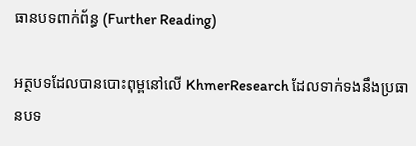ធានបទពាក់ព័ន្ធ (Further Reading)

អត្ថបទដែលបានបោះពុម្ពនៅលើ KhmerResearch ដែលទាក់ទងនឹងប្រធានបទ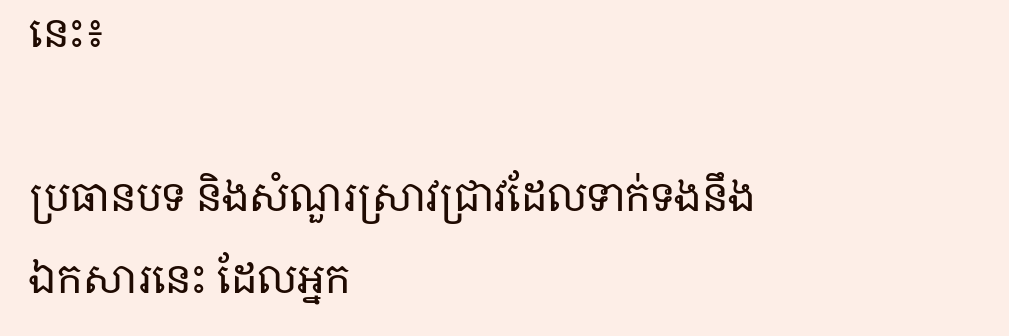នេះ៖

ប្រធានបទ និងសំណួរស្រាវជ្រាវដែលទាក់ទងនឹងឯកសារនេះ ដែលអ្នក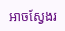អាចស្វែងរ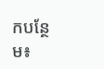កបន្ថែម៖